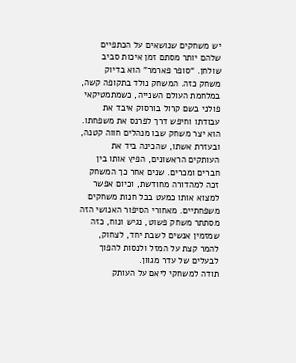יש משחקים שנושאים על הכתפיים שלהם יותר מסתם זמן איכות סביב שולחן. “סופר פארמר” הוא בדיוק משחק כזה. המשחק נולד בתקופה קשה, במלחמת העולם השנייה, כשמתמטיקאי פולני בשם קרול בורסוק איבד את עבודתו וחיפש דרך לפרנס את משפחתו. הוא יצר משחק שבו מנהלים חווה קטנה, ובעזרת אשתו, שהכינה ביד את העותקים הראשונים, הפיץ אותו בין חברים ומכרים. שנים אחר כך המשחק זכה למהדורה מחודשת, וכיום אפשר למצוא אותו כמעט בכל חנות משחקים משפחתיים. מאחורי הסיפור האנושי הזה מסתתר משחק פשוט, נגיש ונוח, כזה שמזמין אנשים לשבת יחד, לצחוק, להמר קצת על המזל ולנסות להפוך לבעלים של עדר מגוון.
תודה למשחקי ליאם על העותק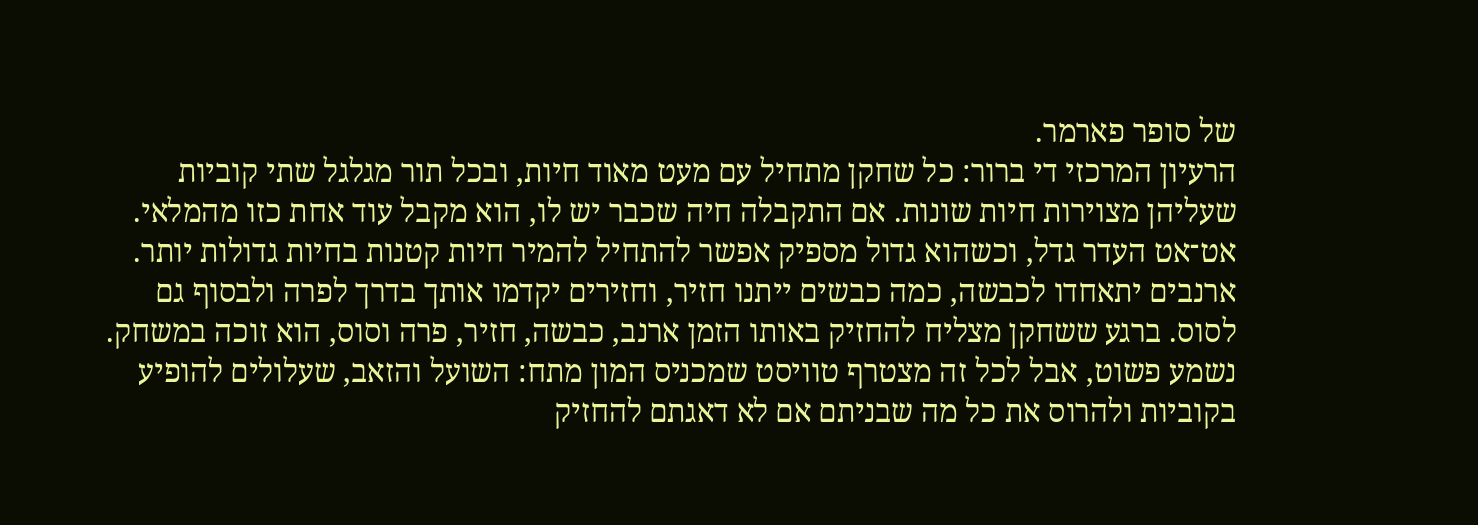של סופר פארמר.
הרעיון המרכזי די ברור: כל שחקן מתחיל עם מעט מאוד חיות, ובכל תור מגלגל שתי קוביות שעליהן מצוירות חיות שונות. אם התקבלה חיה שכבר יש לו, הוא מקבל עוד אחת כזו מהמלאי. אט־אט העדר גדל, וכשהוא גדול מספיק אפשר להתחיל להמיר חיות קטנות בחיות גדולות יותר. ארנבים יתאחדו לכבשה, כמה כבשים ייתנו חזיר, וחזירים יקדמו אותך בדרך לפרה ולבסוף גם לסוס. ברגע ששחקן מצליח להחזיק באותו הזמן ארנב, כבשה, חזיר, פרה וסוס, הוא זוכה במשחק. נשמע פשוט, אבל לכל זה מצטרף טוויסט שמכניס המון מתח: השועל והזאב, שעלולים להופיע בקוביות ולהרוס את כל מה שבניתם אם לא דאגתם להחזיק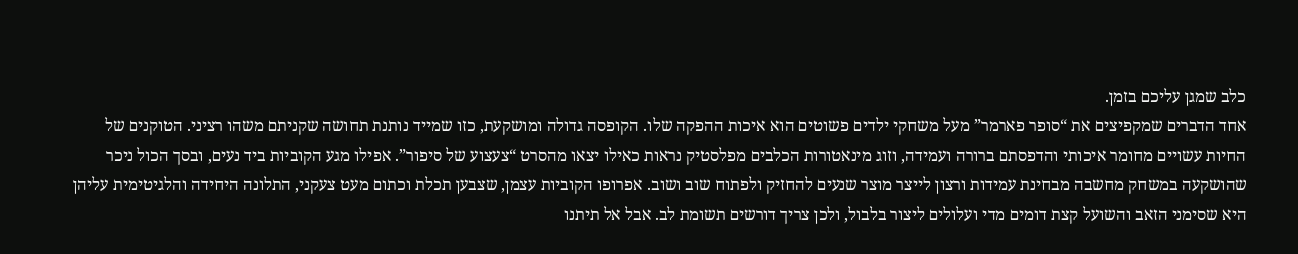כלב שמגן עליכם בזמן.
אחד הדברים שמקפיצים את “סופר פארמר” מעל משחקי ילדים פשוטים הוא איכות ההפקה שלו. הקופסה גדולה ומושקעת, כזו שמייד נותנת תחושה שקניתם משהו רציני. הטוקנים של החיות עשויים מחומר איכותי והדפסתם ברורה ועמידה, וזוג מינאטורות הכלבים מפלסטיק נראות כאילו יצאו מהסרט “צעצוע של סיפור”. אפילו מגע הקוביות ביד נעים, ובסך הכול ניכר שהושקעה במשחק מחשבה מבחינת עמידות ורצון לייצר מוצר שנעים להחזיק ולפתוח שוב ושוב. אפרופו הקוביות עצמן, שצבען תכלת וכתום מעט צעקני, התלונה היחידה והלגיטימית עליהן היא שסימני הזאב והשועל קצת דומים מדי ועלולים ליצור בלבול, ולכן צריך דורשים תשומת לב. אבל אל תיתנו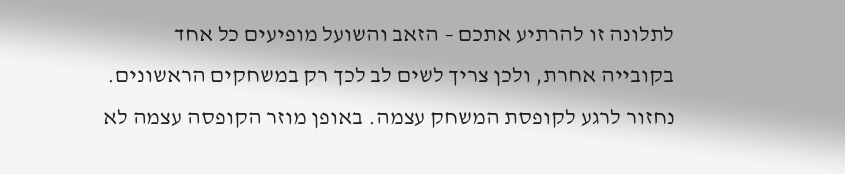לתלונה זו להרתיע אתכם – הזאב והשועל מופיעים כל אחד בקובייה אחרת, ולכן צריך לשים לב לכך רק במשחקים הראשונים.
נחזור לרגע לקופסת המשחק עצמה. באופן מוזר הקופסה עצמה לא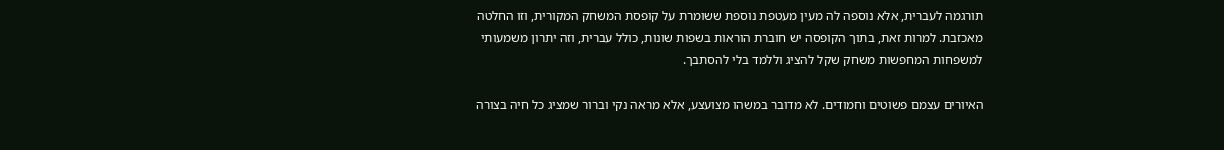תורגמה לעברית, אלא נוספה לה מעין מעטפת נוספת ששומרת על קופסת המשחק המקורית, וזו החלטה מאכזבת. למרות זאת, בתוך הקופסה יש חוברת הוראות בשפות שונות, כולל עברית, וזה יתרון משמעותי למשפחות המחפשות משחק שקל להציג וללמד בלי להסתבך.

האיורים עצמם פשוטים וחמודים. לא מדובר במשהו מצועצע, אלא מראה נקי וברור שמציג כל חיה בצורה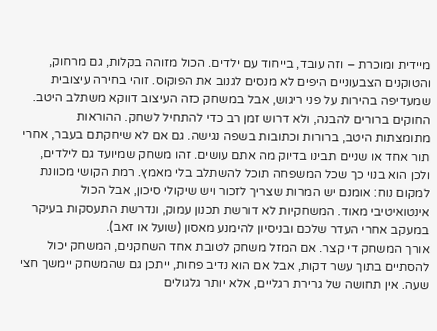מיידית ומוכרת – וזה עובד, בייחוד עם ילדים. הכול מזוהה בקלות, גם מרחוק, והטוקנים הצבעוניים היפים לא מנסים לגנוב את הפוקוס. זוהי בחירה עיצובית שמעדיפה בהירות על פני ריגוש, אבל במשחק כזה העיצוב דווקא משתלב היטב.
החוקים ברורים להבנה, ולא דרוש זמן רב כדי להתחיל לשחק. ההוראות מתומצתות היטב, ברורות וכתובות בשפה נגישה. גם אם לא שיחקתם בעבר, אחרי תור אחד או שניים תבינו בדיוק מה אתם עושים. זהו משחק שמיועד גם לילדים, ולכן הוא בנוי כך שכל המשפחה תוכל להשתלב בלי מאמץ. רמת הקושי מכוונת למקום נוח: אומנם יש המרות שצריך לזכור ויש שיקולי סיכון, אבל הכול אינטואיטיבי מאוד. המשחקיות לא דורשת תכנון עמוק, ונדרשת התעסקות בעיקר במעקב אחרי העדר שלכם ובניסיון להימנע מאסון (שועל או זאב).
אורך המשחק די קצר. אם המזל משחק לטובת אחד השחקנים, המשחק יכול להסתיים בתוך עשר דקות, אבל אם הוא נדיב פחות, ייתכן גם שהמשחק יימשך חצי שעה. אין תחושה של גרירת רגליים, אלא יותר גלגולים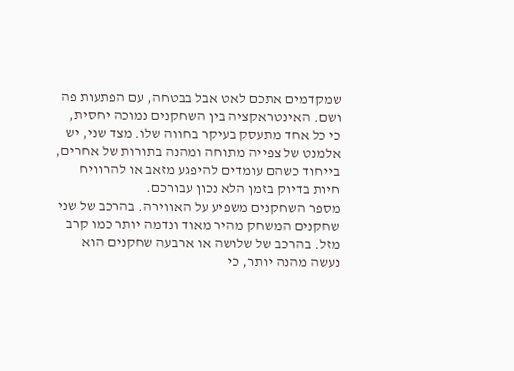שמקדמים אתכם לאט אבל בבטחה, עם הפתעות פה ושם. האינטראקציה בין השחקנים נמוכה יחסית, כי כל אחד מתעסק בעיקר בחווה שלו. מצד שני, יש אלמנט של צפייה מתוחה ומהנה בתורות של אחרים, בייחוד כשהם עומדים להיפגע מזאב או להרוויח חיות בדיוק בזמן הלא נכון עבורכם.
מספר השחקנים משפיע על האווירה. בהרכב של שני שחקנים המשחק מהיר מאוד ונדמה יותר כמו קרב מזל. בהרכב של שלושה או ארבעה שחקנים הוא נעשה מהנה יותר, כי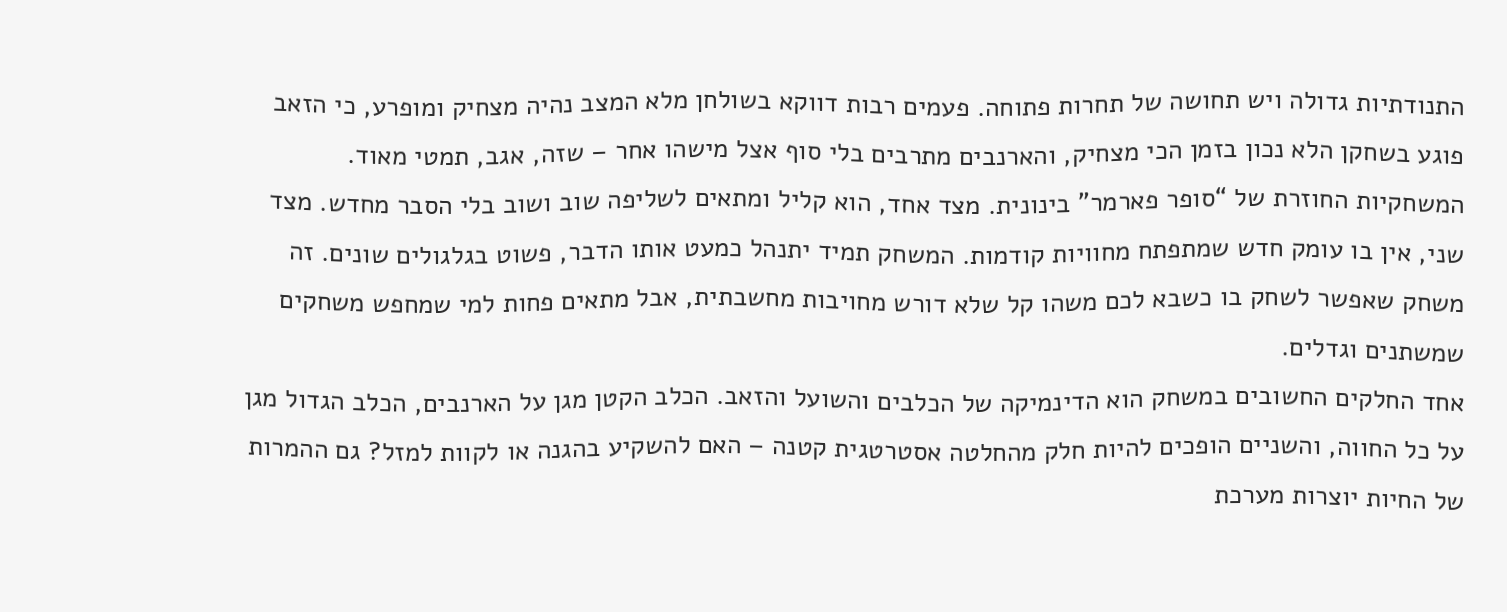התנודתיות גדולה ויש תחושה של תחרות פתוחה. פעמים רבות דווקא בשולחן מלא המצב נהיה מצחיק ומופרע, כי הזאב פוגע בשחקן הלא נכון בזמן הכי מצחיק, והארנבים מתרבים בלי סוף אצל מישהו אחר – שזה, אגב, תמטי מאוד.
המשחקיות החוזרת של “סופר פארמר” בינונית. מצד אחד, הוא קליל ומתאים לשליפה שוב ושוב בלי הסבר מחדש. מצד שני, אין בו עומק חדש שמתפתח מחוויות קודמות. המשחק תמיד יתנהל כמעט אותו הדבר, פשוט בגלגולים שונים. זה משחק שאפשר לשחק בו כשבא לכם משהו קל שלא דורש מחויבות מחשבתית, אבל מתאים פחות למי שמחפש משחקים שמשתנים וגדלים.
אחד החלקים החשובים במשחק הוא הדינמיקה של הכלבים והשועל והזאב. הכלב הקטן מגן על הארנבים, הכלב הגדול מגן על כל החווה, והשניים הופכים להיות חלק מהחלטה אסטרטגית קטנה – האם להשקיע בהגנה או לקוות למזל? גם ההמרות של החיות יוצרות מערכת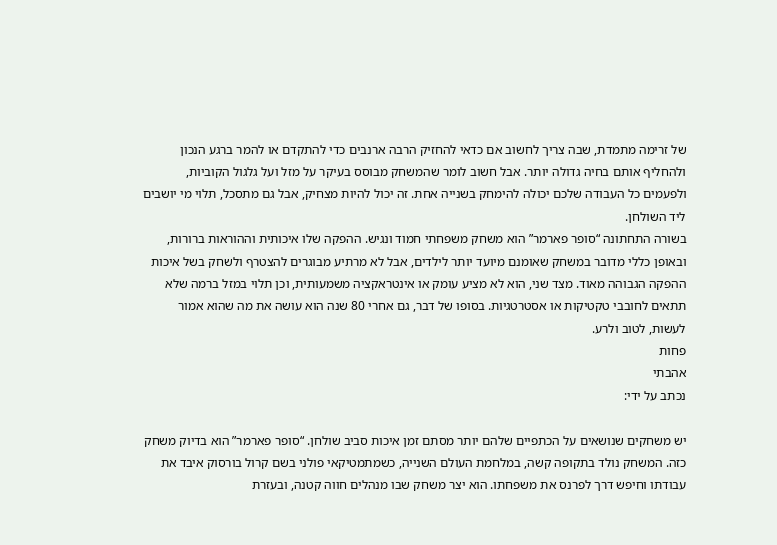של זרימה מתמדת, שבה צריך לחשוב אם כדאי להחזיק הרבה ארנבים כדי להתקדם או להמר ברגע הנכון ולהחליף אותם בחיה גדולה יותר. אבל חשוב לומר שהמשחק מבוסס בעיקר על מזל ועל גלגול הקוביות, ולפעמים כל העבודה שלכם יכולה להימחק בשנייה אחת. זה יכול להיות מצחיק, אבל גם מתסכל, תלוי מי יושבים ליד השולחן.
בשורה התחתונה “סופר פארמר” הוא משחק משפחתי חמוד ונגיש. ההפקה שלו איכותית וההוראות ברורות, ובאופן כללי מדובר במשחק שאומנם מיועד יותר לילדים, אבל לא מרתיע מבוגרים להצטרף ולשחק בשל איכות ההפקה הגבוהה מאוד. מצד שני, הוא לא מציע עומק או אינטראקציה משמעותית, וכן תלוי במזל ברמה שלא תתאים לחובבי טקטיקות או אסטרטגיות. בסופו של דבר, גם אחרי 80 שנה הוא עושה את מה שהוא אמור לעשות, לטוב ולרע.
פחות
אהבתי
נכתב על ידי:

יש משחקים שנושאים על הכתפיים שלהם יותר מסתם זמן איכות סביב שולחן. “סופר פארמר” הוא בדיוק משחק כזה. המשחק נולד בתקופה קשה, במלחמת העולם השנייה, כשמתמטיקאי פולני בשם קרול בורסוק איבד את עבודתו וחיפש דרך לפרנס את משפחתו. הוא יצר משחק שבו מנהלים חווה קטנה, ובעזרת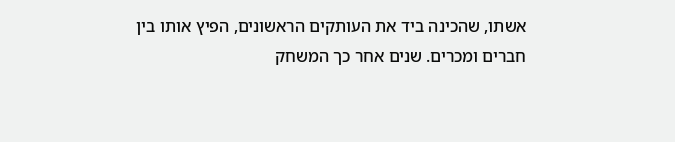אשתו, שהכינה ביד את העותקים הראשונים, הפיץ אותו בין חברים ומכרים. שנים אחר כך המשחק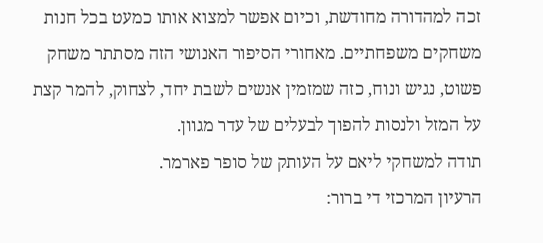זכה למהדורה מחודשת, וכיום אפשר למצוא אותו כמעט בכל חנות משחקים משפחתיים. מאחורי הסיפור האנושי הזה מסתתר משחק פשוט, נגיש ונוח, כזה שמזמין אנשים לשבת יחד, לצחוק, להמר קצת על המזל ולנסות להפוך לבעלים של עדר מגוון.
תודה למשחקי ליאם על העותק של סופר פארמר.
הרעיון המרכזי די ברור: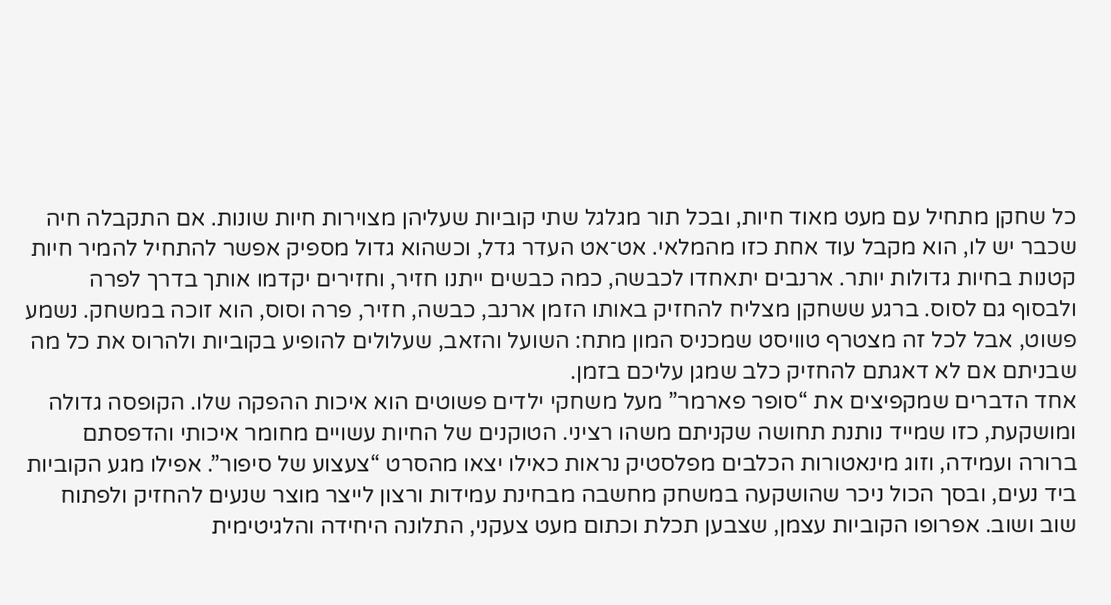כל שחקן מתחיל עם מעט מאוד חיות, ובכל תור מגלגל שתי קוביות שעליהן מצוירות חיות שונות. אם התקבלה חיה שכבר יש לו, הוא מקבל עוד אחת כזו מהמלאי. אט־אט העדר גדל, וכשהוא גדול מספיק אפשר להתחיל להמיר חיות קטנות בחיות גדולות יותר. ארנבים יתאחדו לכבשה, כמה כבשים ייתנו חזיר, וחזירים יקדמו אותך בדרך לפרה ולבסוף גם לסוס. ברגע ששחקן מצליח להחזיק באותו הזמן ארנב, כבשה, חזיר, פרה וסוס, הוא זוכה במשחק. נשמע פשוט, אבל לכל זה מצטרף טוויסט שמכניס המון מתח: השועל והזאב, שעלולים להופיע בקוביות ולהרוס את כל מה שבניתם אם לא דאגתם להחזיק כלב שמגן עליכם בזמן.
אחד הדברים שמקפיצים את “סופר פארמר” מעל משחקי ילדים פשוטים הוא איכות ההפקה שלו. הקופסה גדולה ומושקעת, כזו שמייד נותנת תחושה שקניתם משהו רציני. הטוקנים של החיות עשויים מחומר איכותי והדפסתם ברורה ועמידה, וזוג מינאטורות הכלבים מפלסטיק נראות כאילו יצאו מהסרט “צעצוע של סיפור”. אפילו מגע הקוביות ביד נעים, ובסך הכול ניכר שהושקעה במשחק מחשבה מבחינת עמידות ורצון לייצר מוצר שנעים להחזיק ולפתוח שוב ושוב. אפרופו הקוביות עצמן, שצבען תכלת וכתום מעט צעקני, התלונה היחידה והלגיטימית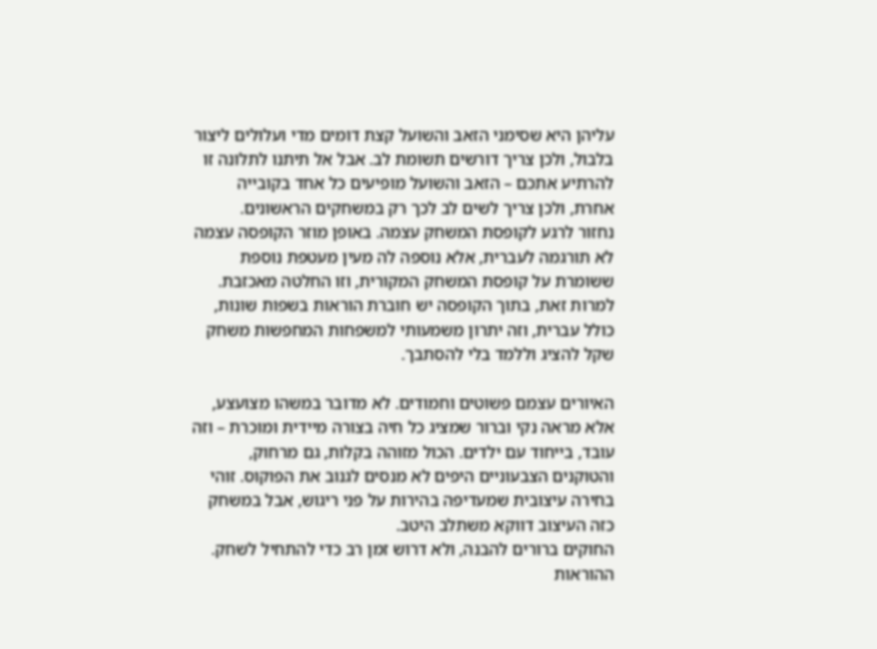עליהן היא שסימני הזאב והשועל קצת דומים מדי ועלולים ליצור בלבול, ולכן צריך דורשים תשומת לב. אבל אל תיתנו לתלונה זו להרתיע אתכם – הזאב והשועל מופיעים כל אחד בקובייה אחרת, ולכן צריך לשים לב לכך רק במשחקים הראשונים.
נחזור לרגע לקופסת המשחק עצמה. באופן מוזר הקופסה עצמה לא תורגמה לעברית, אלא נוספה לה מעין מעטפת נוספת ששומרת על קופסת המשחק המקורית, וזו החלטה מאכזבת. למרות זאת, בתוך הקופסה יש חוברת הוראות בשפות שונות, כולל עברית, וזה יתרון משמעותי למשפחות המחפשות משחק שקל להציג וללמד בלי להסתבך.

האיורים עצמם פשוטים וחמודים. לא מדובר במשהו מצועצע, אלא מראה נקי וברור שמציג כל חיה בצורה מיידית ומוכרת – וזה עובד, בייחוד עם ילדים. הכול מזוהה בקלות, גם מרחוק, והטוקנים הצבעוניים היפים לא מנסים לגנוב את הפוקוס. זוהי בחירה עיצובית שמעדיפה בהירות על פני ריגוש, אבל במשחק כזה העיצוב דווקא משתלב היטב.
החוקים ברורים להבנה, ולא דרוש זמן רב כדי להתחיל לשחק. ההוראות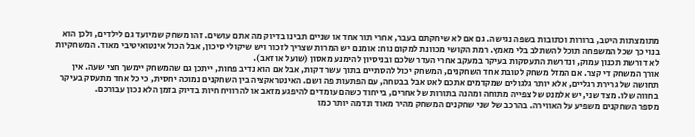מתומצתות היטב, ברורות וכתובות בשפה נגישה. גם אם לא שיחקתם בעבר, אחרי תור אחד או שניים תבינו בדיוק מה אתם עושים. זהו משחק שמיועד גם לילדים, ולכן הוא בנוי כך שכל המשפחה תוכל להשתלב בלי מאמץ. רמת הקושי מכוונת למקום נוח: אומנם יש המרות שצריך לזכור ויש שיקולי סיכון, אבל הכול אינטואיטיבי מאוד. המשחקיות לא דורשת תכנון עמוק, ונדרשת התעסקות בעיקר במעקב אחרי העדר שלכם ובניסיון להימנע מאסון (שועל או זאב).
אורך המשחק די קצר. אם המזל משחק לטובת אחד השחקנים, המשחק יכול להסתיים בתוך עשר דקות, אבל אם הוא נדיב פחות, ייתכן גם שהמשחק יימשך חצי שעה. אין תחושה של גרירת רגליים, אלא יותר גלגולים שמקדמים אתכם לאט אבל בבטחה, עם הפתעות פה ושם. האינטראקציה בין השחקנים נמוכה יחסית, כי כל אחד מתעסק בעיקר בחווה שלו. מצד שני, יש אלמנט של צפייה מתוחה ומהנה בתורות של אחרים, בייחוד כשהם עומדים להיפגע מזאב או להרוויח חיות בדיוק בזמן הלא נכון עבורכם.
מספר השחקנים משפיע על האווירה. בהרכב של שני שחקנים המשחק מהיר מאוד ונדמה יותר כמו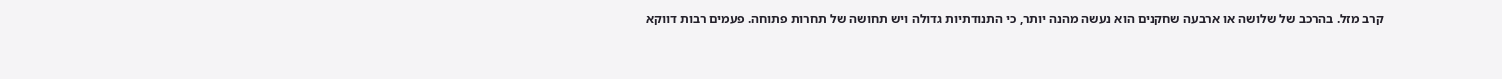קרב מזל. בהרכב של שלושה או ארבעה שחקנים הוא נעשה מהנה יותר, כי התנודתיות גדולה ויש תחושה של תחרות פתוחה. פעמים רבות דווקא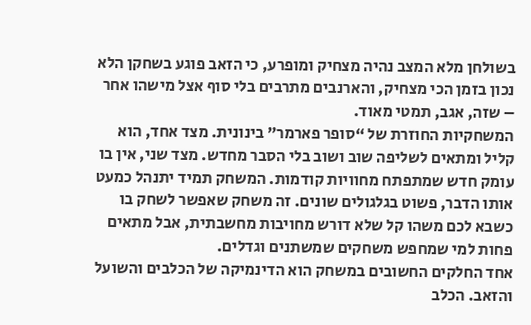בשולחן מלא המצב נהיה מצחיק ומופרע, כי הזאב פוגע בשחקן הלא נכון בזמן הכי מצחיק, והארנבים מתרבים בלי סוף אצל מישהו אחר – שזה, אגב, תמטי מאוד.
המשחקיות החוזרת של “סופר פארמר” בינונית. מצד אחד, הוא קליל ומתאים לשליפה שוב ושוב בלי הסבר מחדש. מצד שני, אין בו עומק חדש שמתפתח מחוויות קודמות. המשחק תמיד יתנהל כמעט אותו הדבר, פשוט בגלגולים שונים. זה משחק שאפשר לשחק בו כשבא לכם משהו קל שלא דורש מחויבות מחשבתית, אבל מתאים פחות למי שמחפש משחקים שמשתנים וגדלים.
אחד החלקים החשובים במשחק הוא הדינמיקה של הכלבים והשועל והזאב. הכלב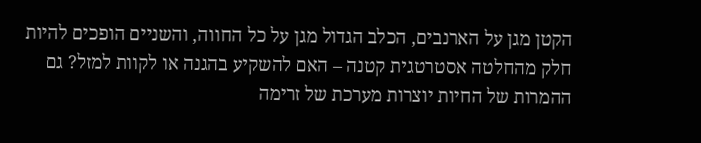הקטן מגן על הארנבים, הכלב הגדול מגן על כל החווה, והשניים הופכים להיות חלק מהחלטה אסטרטגית קטנה – האם להשקיע בהגנה או לקוות למזל? גם ההמרות של החיות יוצרות מערכת של זרימה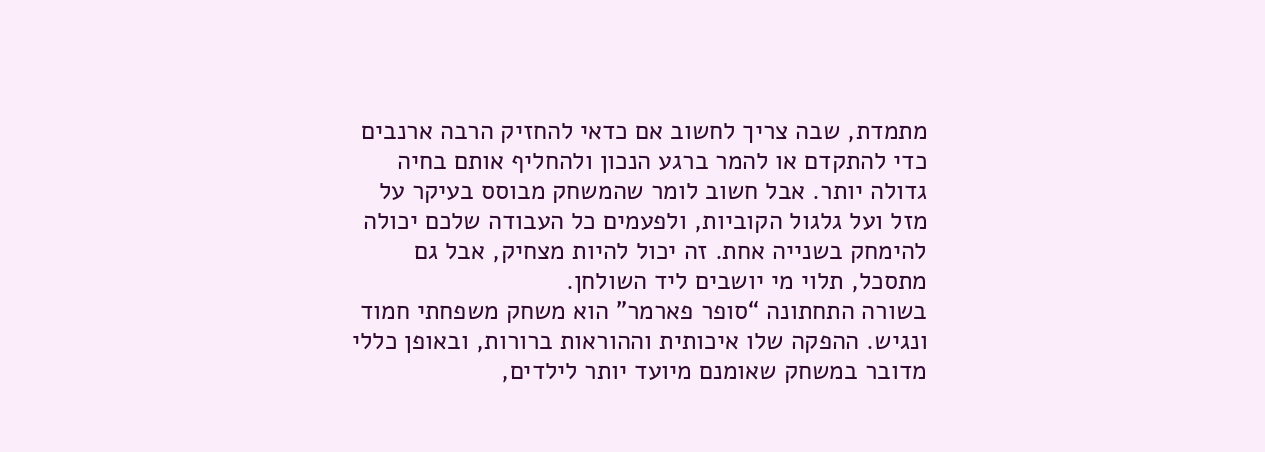מתמדת, שבה צריך לחשוב אם כדאי להחזיק הרבה ארנבים כדי להתקדם או להמר ברגע הנכון ולהחליף אותם בחיה גדולה יותר. אבל חשוב לומר שהמשחק מבוסס בעיקר על מזל ועל גלגול הקוביות, ולפעמים כל העבודה שלכם יכולה להימחק בשנייה אחת. זה יכול להיות מצחיק, אבל גם מתסכל, תלוי מי יושבים ליד השולחן.
בשורה התחתונה “סופר פארמר” הוא משחק משפחתי חמוד ונגיש. ההפקה שלו איכותית וההוראות ברורות, ובאופן כללי מדובר במשחק שאומנם מיועד יותר לילדים,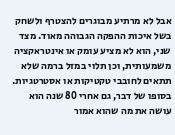אבל לא מרתיע מבוגרים להצטרף ולשחק בשל איכות ההפקה הגבוהה מאוד. מצד שני, הוא לא מציע עומק או אינטראקציה משמעותית, וכן תלוי במזל ברמה שלא תתאים לחובבי טקטיקות או אסטרטגיות. בסופו של דבר, גם אחרי 80 שנה הוא עושה את מה שהוא אמור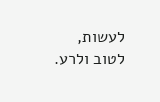לעשות, לטוב ולרע.